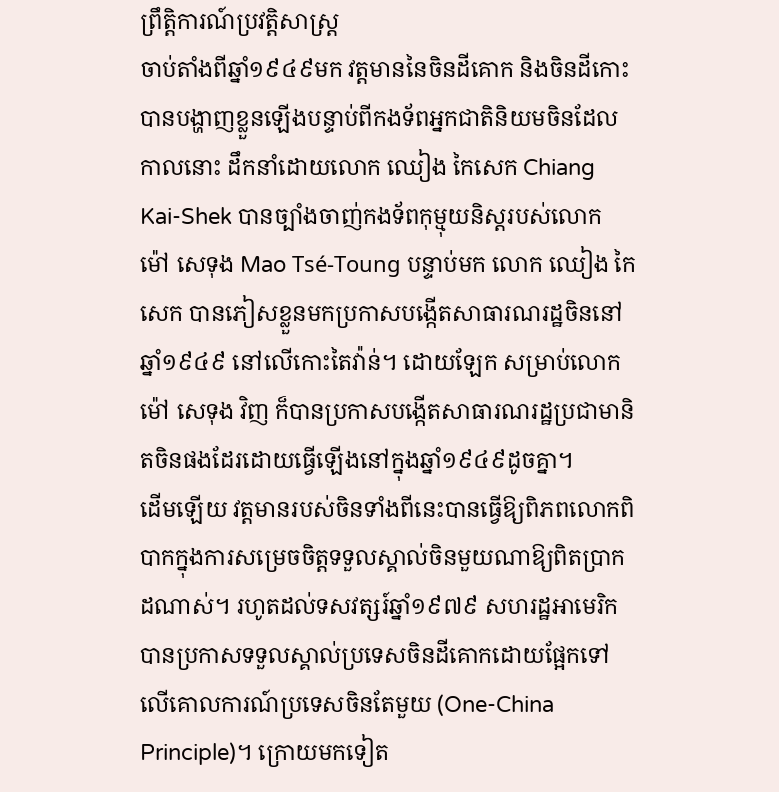ព្រឹត្តិការណ៍ប្រវត្តិសាស្ត្រ
ចាប់តាំងពីឆ្នាំ១៩៤៩មក វត្តមាននៃចិនដីគោក និងចិនដីកោះបានបង្ហាញខ្លួនឡើងបន្ទាប់ពីកងទ័ពអ្នកជាតិនិយមចិនដែលកាលនោះ ដឹកនាំដោយលោក ឈៀង កៃសេក Chiang Kai-Shek បានច្បាំងចាញ់កងទ័ពកុម្មុយនិស្តរបស់លោក ម៉ៅ សេទុង Mao Tsé-Toung បន្ទាប់មក លោក ឈៀង កៃសេក បានភៀសខ្លួនមកប្រកាសបង្កើតសាធារណរដ្ឋចិននៅឆ្នាំ១៩៤៩ នៅលើកោះតៃវ៉ាន់។ ដោយឡែក សម្រាប់លោក ម៉ៅ សេទុង វិញ ក៏បានប្រកាសបង្កើតសាធារណរដ្ឋប្រជាមានិតចិនផងដែរដោយធ្វើឡើងនៅក្នុងឆ្នាំ១៩៤៩ដូចគ្នា។
ដើមឡើយ វត្តមានរបស់ចិនទាំងពីនេះបានធ្វើឱ្យពិភពលោកពិបាកក្នុងការសម្រេចចិត្តទទួលស្គាល់ចិនមួយណាឱ្យពិតប្រាកដណាស់។ រហូតដល់ទសវត្សរ៍ឆ្នាំ១៩៧៩ សហរដ្ឋអាមេរិកបានប្រកាសទទួលស្គាល់ប្រទេសចិនដីគោកដោយផ្អែកទៅលើគោលការណ៍ប្រទេសចិនតែមួយ (One-China Principle)។ ក្រោយមកទៀត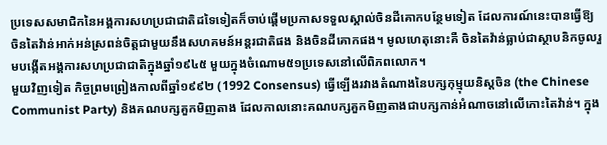ប្រទេសសមាជិកនៃអង្គការសហប្រជាជាតិដទៃទៀតក៏ចាប់ផ្ដើមប្រកាសទទួលស្គាល់ចិនដីគោកបន្ថែមទៀត ដែលការណ៍នេះបានធ្វើឱ្យចិនតៃវ៉ាន់អាក់អន់ស្រពន់ចិត្តជាមួយនឹងសហគមន៍អន្តរជាតិផង និងចិនដីគោកផង។ មូលហេតុនោះគឺ ចិនតៃវ៉ាន់ធ្លាប់ជាស្ថាបនិកចូលរួមបង្កើតអង្គការសហប្រជាជាតិក្នុងឆ្នាំ១៩៤៥ មួយក្នុងចំណោម៥១ប្រទេសនៅលើពិភពលោក។
មួយវិញទៀត កិច្ចព្រមព្រៀងកាលពីឆ្នាំ១៩៩២ (1992 Consensus) ធ្វើឡើងរវាងតំណាងនៃបក្សកុម្មុយនិស្តចិន (the Chinese Communist Party) និងគណបក្សគួកមិញតាង ដែលកាលនោះគណបក្សគួកមិញតាងជាបក្សកាន់អំណាចនៅលើកោះតៃវ៉ាន់។ ក្នុង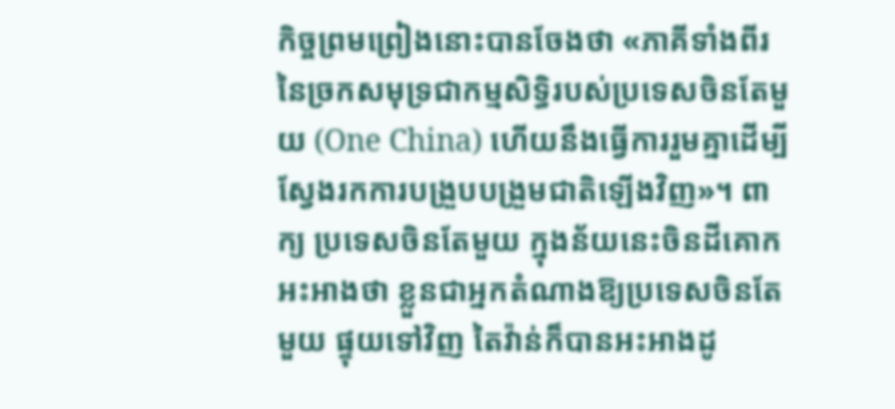កិច្ចព្រមព្រៀងនោះបានចែងថា «ភាគីទាំងពីរនៃច្រកសមុទ្រជាកម្មសិទ្ធិរបស់ប្រទេសចិនតែមួយ (One China) ហើយនឹងធ្វើការរួមគ្នាដើម្បីស្វែងរកការបង្រួបបង្រួមជាតិឡើងវិញ»។ ពាក្យ ប្រទេសចិនតែមួយ ក្នុងន័យនេះចិនដីគោកអះអាងថា ខ្លួនជាអ្នកតំណាងឱ្យប្រទេសចិនតែមួយ ផ្ទុយទៅវិញ តៃវ៉ាន់ក៏បានអះអាងដូ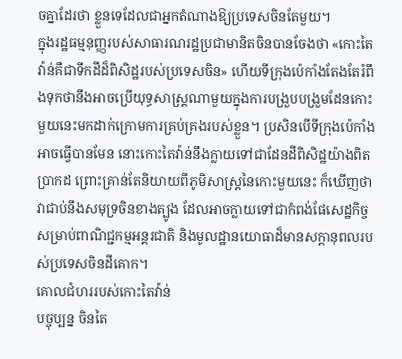ចគ្នាដែរថា ខ្លួនទេដែលជាអ្នកតំណាងឱ្យប្រទេសចិនតែមួយ។
ក្នុងរដ្ឋធម្មនុញ្ញរបស់សាធារណរដ្ឋប្រជាមានិតចិនបានចែងថា «កោះតៃវ៉ាន់គឺជាទឹកដីដ៏ពិសិដ្ឋរបស់ប្រទេសចិន» ហើយទីក្រុងប៉េកាំងតែងតែរំពឹងទុកថានឹងអាចប្រើយុទ្ធសាស្ត្រណាមួយក្នុងការបង្រួបបង្រួមដែនកោះមួយនេះមកដាក់ក្រោមការគ្រប់គ្រងរបស់ខ្លួន។ ប្រសិនបើទីក្រុងប៉េកាំងអាចធ្វើបានមែន នោះកោះតៃវ៉ាន់នឹងក្លាយទៅជាដែនដីពិសិដ្ឋយ៉ាងពិតប្រាកដ ព្រោះគ្រាន់តែនិយាយពីភូមិសាស្ត្រនៃកោះមួយនេះ ក៏ឃើញថាវាជាប់នឹងសមុទ្រចិនខាងត្បូង ដែលអាចក្លាយទៅជាកំពង់ផែសេដ្ឋកិច្ចសម្រាប់ពាណិជ្ជកម្មអន្តរជាតិ និងមូលដ្ឋានយោធាដ៏មានសក្ដានុពលរបស់ប្រទេសចិនដីគោក។
គោលជំហររបស់កោះតៃវ៉ាន់
បច្ចុប្បន្ន ចិនតៃ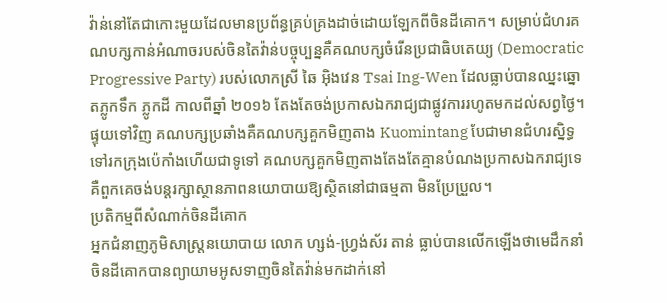វ៉ាន់នៅតែជាកោះមួយដែលមានប្រព័ន្ធគ្រប់គ្រងដាច់ដោយឡែកពីចិនដីគោក។ សម្រាប់ជំហរគណបក្សកាន់អំណាចរបស់ចិនតៃវ៉ាន់បច្ចុប្បន្នគឺគណបក្សចំរើនប្រជាធិបតេយ្យ (Democratic Progressive Party) របស់លោកស្រី ឆៃ អ៊ិងវេន Tsai Ing-Wen ដែលធ្លាប់បានឈ្នះឆ្នោតភ្លូកទឹក ភ្លូកដី កាលពីឆ្នាំ ២០១៦ តែងតែចង់ប្រកាសឯករាជ្យជាផ្លូវការរហូតមកដល់សព្វថ្ងៃ។ ផ្ទុយទៅវិញ គណបក្សប្រឆាំងគឺគណបក្សគួកមិញតាង Kuomintang បែជាមានជំហរស្និទ្ធទៅរកក្រុងប៉េកាំងហើយជាទូទៅ គណបក្សគួកមិញតាងតែងតែគ្មានបំណងប្រកាសឯករាជ្យទេ គឺពួកគេចង់បន្តរក្សាស្ថានភាពនយោបាយឱ្យស្ថិតនៅជាធម្មតា មិនប្រែប្រួល។
ប្រតិកម្មពីសំណាក់ចិនដីគោក
អ្នកជំនាញភូមិសាស្ត្រនយោបាយ លោក ហ្សង់-ហ្វ្រង់ស័រ តាន់ ធ្លាប់បានលើកឡើងថាមេដឹកនាំចិនដីគោកបានព្យាយាមអូសទាញចិនតៃវ៉ាន់មកដាក់នៅ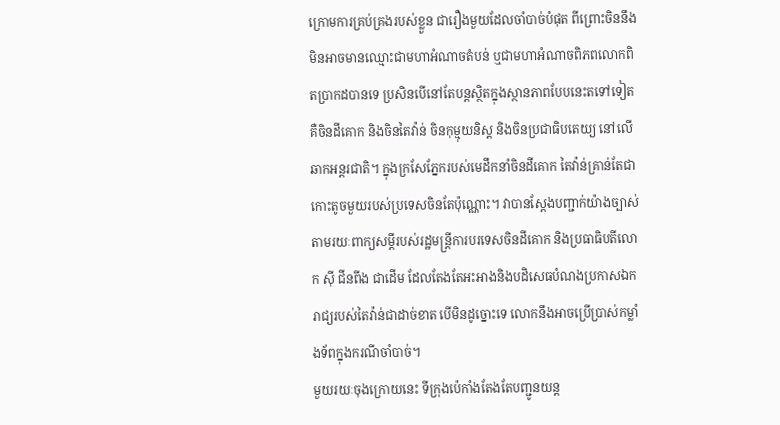ក្រោមការគ្រប់គ្រងរបស់ខ្លួន ជារឿងមួយដែលចាំបាច់បំផុត ពីព្រោះចិននឹងមិនអាចមានឈ្មោះជាមហាអំណាចតំបន់ ឬជាមហាអំណាចពិភពលោកពិតប្រាកដបានទេ ប្រសិនបើនៅតែបន្តស្ថិតក្នុងស្ថានភាពបែបនេះតទៅទៀត គឺចិនដីគោក និងចិនតៃវ៉ាន់ ចិនកុម្មុយនិស្ត និងចិនប្រជាធិបតេយ្យ នៅលើឆាកអន្តរជាតិ។ ក្នុងក្រសែភ្នែករបស់មេដឹកនាំចិនដីគោក តៃវ៉ាន់គ្រាន់តែជាកោះតូចមួយរបស់ប្រទេសចិនតែប៉ុណ្ណោះ។ វាបានស្ដែងបញ្ជាក់យ៉ាងច្បាស់តាមរយៈពាក្យសម្ដីរបស់រដ្ឋមន្ត្រីការបរទេសចិនដីគោក និងប្រធាធិបតីលោក ស៊ី ជីនពីង ជាដើម ដែលតែងតែអះអាងនិងបដិសេធបំណងប្រកាសឯករាជ្យរបស់តៃវ៉ាន់ជាដាច់ខាត បើមិនដូច្នោះទេ លោកនឹងអាចប្រើប្រាស់កម្លាំងទ័ពក្នុងករណីចាំបាច់។
មួយរយៈចុងក្រោយនេះ ទីក្រុងប៉េកាំងតែងតែបញ្ជូនយន្ត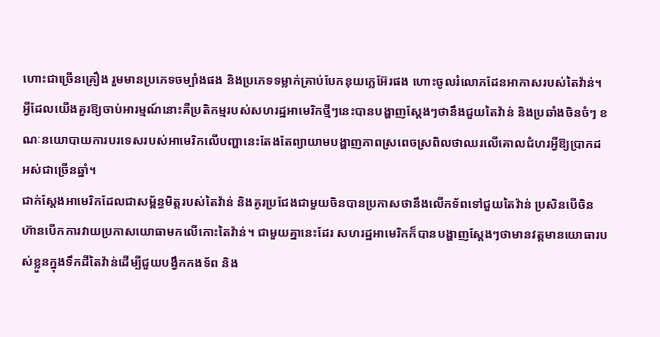ហោះជាច្រើនគ្រឿង រួមមានប្រភេទចម្បាំងផង និងប្រភេទទម្លាក់គ្រាប់បែកនុយក្លេអ៊ែរផង ហោះចូលរំលោភដែនអាកាសរបស់តៃវ៉ាន់។ អ្វីដែលយើងគួរឱ្យចាប់អារម្មណ៍នោះគឺប្រតិកម្មរបស់សហរដ្ឋអាមេរិកថ្មីៗនេះបានបង្ហាញស្ដែងៗថានឹងជួយតៃវ៉ាន់ និងប្រឆាំងចិនចំៗ ខណៈនយោបាយការបរទេសរបស់អាមេរិកលើបញ្ហានេះតែងតែព្យាយាមបង្ហាញភាពស្រពេចស្រពិលថាឈរលើគោលជំហរអ្វីឱ្យប្រាកដអស់ជាច្រើនឆ្នាំ។
ជាក់ស្ដែងអាមេរិកដែលជាសម្ព័ន្ធមិត្តរបស់តៃវ៉ាន់ និងគូរប្រជែងជាមួយចិនបានប្រកាសថានឹងលើកទ័ពទៅជួយតៃវ៉ាន់ ប្រសិនបើចិនហ៊ានបើកការវាយប្រកាសយោធាមកលើកោះតៃវ៉ាន់។ ជាមួយគ្នានេះដែរ សហរដ្ឋអាមេរិកក៏បានបង្ហាញស្ដែងៗថាមានវត្ដមានយោធារបស់ខ្លួនក្នុងទឹកដីតៃវ៉ាន់ដើម្បីជួយបង្វឹកកងទ័ព និង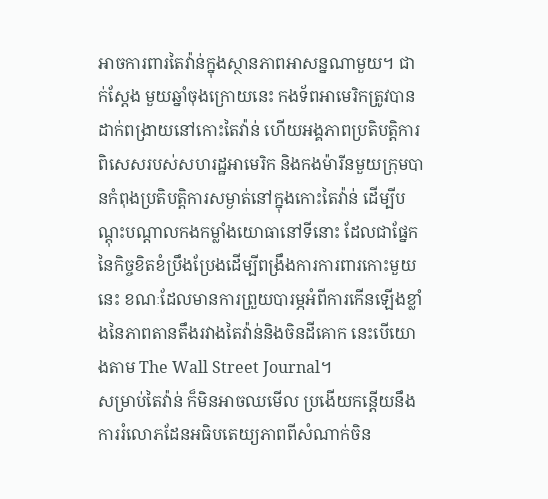អាចការពារតៃវ៉ាន់ក្នុងស្ថានភាពអាសន្នណាមួយ។ ជាក់ស្ដែង មួយឆ្នាំចុងក្រោយនេះ កងទ័ពអាមេរិកត្រូវបានដាក់ពង្រាយនៅកោះតៃវ៉ាន់ ហើយអង្គភាពប្រតិបត្តិការពិសេសរបស់សហរដ្ឋអាមេរិក និងកងម៉ារីនមួយក្រុមបានកំពុងប្រតិបត្តិការសម្ងាត់នៅក្នុងកោះតៃវ៉ាន់ ដើម្បីបណ្តុះបណ្តាលកងកម្លាំងយោធានៅទីនោះ ដែលជាផ្នែកនៃកិច្ចខិតខំប្រឹងប្រែងដើម្បីពង្រឹងការការពារកោះមួយនេះ ខណៈដែលមានការព្រួយបារម្ភអំពីការកើនឡើងខ្លាំងនៃភាពតានតឹងរវាងតៃវ៉ាន់និងចិនដីគោក នេះបើយោងតាម The Wall Street Journal។
សម្រាប់តៃវ៉ាន់ ក៏មិនអាចឈមើល ប្រងើយកន្តើយនឹងការរំលោភដែនអធិបតេយ្យភាពពីសំណាក់ចិន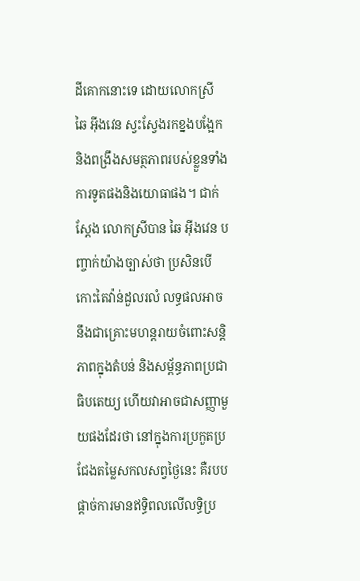ដីគោកនោះទេ ដោយលោកស្រី ឆៃ អ៊ីងវេន ស្វះស្វែងរកខ្នងបង្អែកនិងពង្រឹងសមត្ថភាពរបស់ខ្លួនទាំងការទូតផងនិងយោធាផង។ ជាក់ស្ដែង លោកស្រីបាន ឆៃ អ៊ីងវេន បញ្ចាក់យ៉ាងច្បាស់ថា ប្រសិនបើកោះតៃវ៉ាន់ដួលរលំ លទ្ធផលអាចនឹងជាគ្រោះមហន្តរាយចំពោះសន្តិភាពក្នុងតំបន់ និងសម្ព័ន្ធភាពប្រជាធិបតេយ្យ ហើយវាអាចជាសញ្ញាមួយផងដែរថា នៅក្នុងការប្រកួតប្រជែងតម្លៃសកលសព្វថ្ងៃនេះ គឺរបបផ្តាច់ការមានឥទ្ធិពលលើលទ្ធិប្រ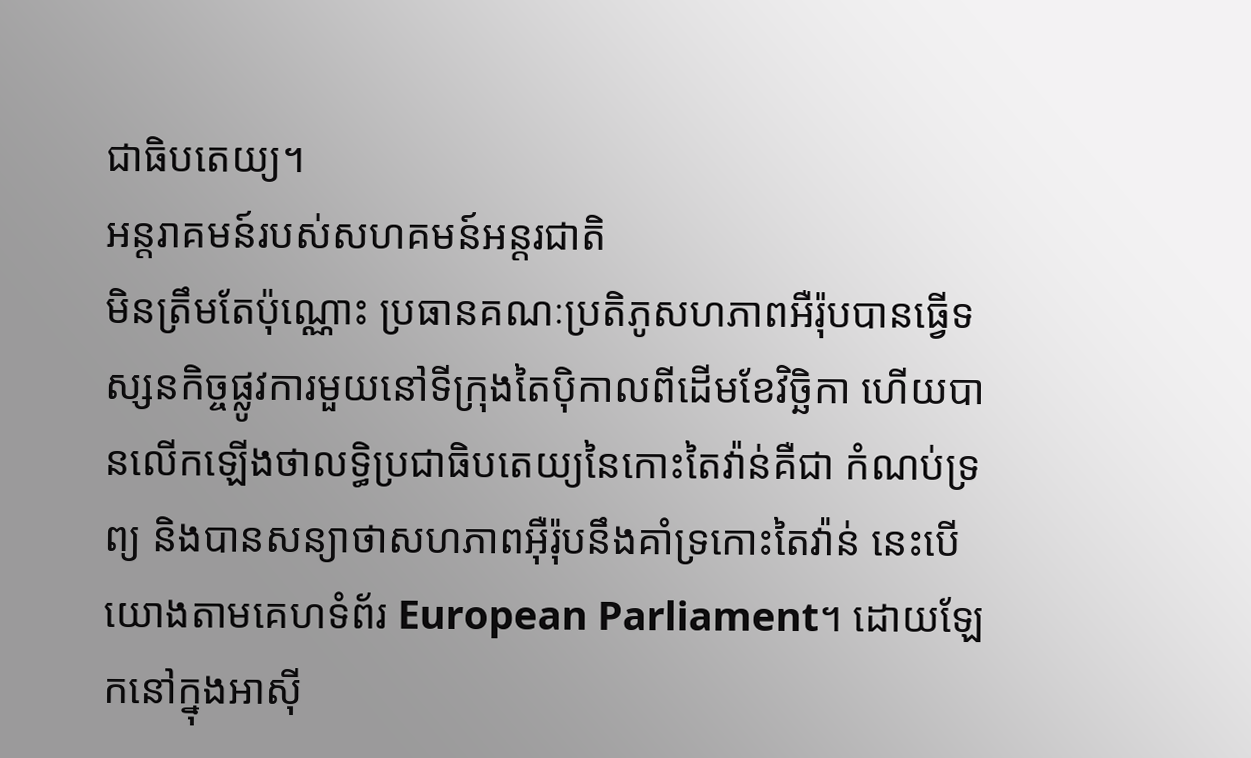ជាធិបតេយ្យ។
អន្តរាគមន៍របស់សហគមន៍អន្តរជាតិ
មិនត្រឹមតែប៉ុណ្ណោះ ប្រធានគណៈប្រតិភូសហភាពអឺរ៉ុបបានធ្វើទស្សនកិច្ចផ្លូវការមួយនៅទីក្រុងតៃប៉ិកាលពីដើមខែវិច្ឆិកា ហើយបានលើកឡើងថាលទ្ធិប្រជាធិបតេយ្យនៃកោះតៃវ៉ាន់គឺជា កំណប់ទ្រព្យ និងបានសន្យាថាសហភាពអ៊ឺរ៉ុបនឹងគាំទ្រកោះតៃវ៉ាន់ នេះបើយោងតាមគេហទំព័រ European Parliament។ ដោយឡែកនៅក្នុងអាស៊ី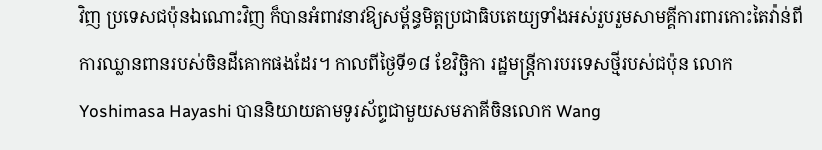វិញ ប្រទេសជប៉ុនឯណោះវិញ ក៏បានអំពាវនាវឱ្យសម្ព័ន្ធមិត្តប្រជាធិបតេយ្យទាំងអស់រួបរួមសាមគ្គីការពារកោះតៃវ៉ាន់ពីការឈ្លានពានរបស់ចិនដីគោកផងដែរ។ កាលពីថ្ងៃទី១៨ ខែវិច្ឆិកា រដ្ឋមន្ត្រីការបរទេសថ្មីរបស់ជប៉ុន លោក Yoshimasa Hayashi បាននិយាយតាមទូរស័ព្ទជាមួយសមភាគីចិនលោក Wang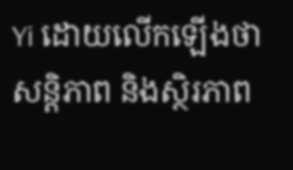Yi ដោយលើកឡើងថា សន្តិភាព និងស្ថិរភាព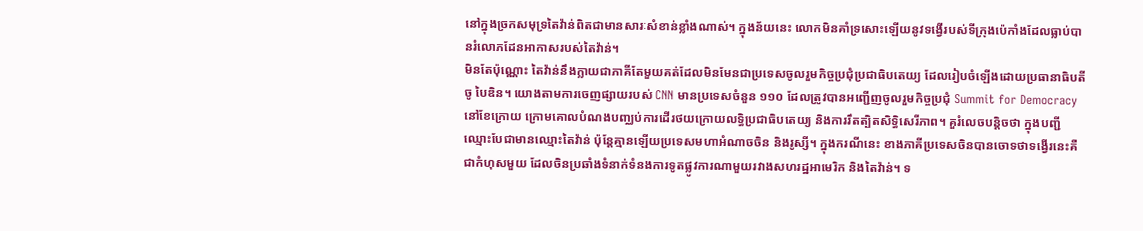នៅក្នុងច្រកសមុទ្រតៃវ៉ាន់ពិតជាមានសារៈសំខាន់ខ្លាំងណាស់។ ក្នុងន័យនេះ លោកមិនគាំទ្រសោះឡើយនូវទង្វើរបស់ទីក្រុងប៉េកាំងដែលធ្លាប់បានរំលោភដែនអាកាសរបស់តៃវ៉ាន់។
មិនតែប៉ុណ្ណោះ តៃវ៉ាន់នឹងក្លាយជាភាគីតែមួយគត់ដែលមិនមែនជាប្រទេសចូលរួមកិច្ចប្រជុំប្រជាធិបតេយ្យ ដែលរៀបចំឡើងដោយប្រធានាធិបតីចូ បៃឌិន។ យោងតាមការចេញផ្សាយរបស់ CNN មានប្រទេសចំនួន ១១០ ដែលត្រូវបានអញ្ជើញចូលរួមកិច្ចប្រជុំ Summit for Democracy នៅខែក្រោយ ក្រោមគោលបំណងបញ្ឈប់ការដើរថយក្រោយលទ្ធិប្រជាធិបតេយ្យ និងការរឹតត្បិតសិទ្ធិសេរីភាព។ គួរំលេចបន្តិចថា ក្នុងបញ្ជីឈ្មោះបែជាមានឈ្មោះតៃវ៉ាន់ ប៉ុន្តែគ្មានឡើយប្រទេសមហាអំណាចចិន និងរូស្សី។ ក្នុងករណីនេះ ខាងភាគីប្រទេសចិនបានចោទថាទង្វើរនេះគឺជាកំហុសមួយ ដែលចិនប្រឆាំងទំនាក់ទំនងការទូតផ្លូវការណាមួយរវាងសហរដ្ឋអាមេរិក និងតៃវ៉ាន់។ ទ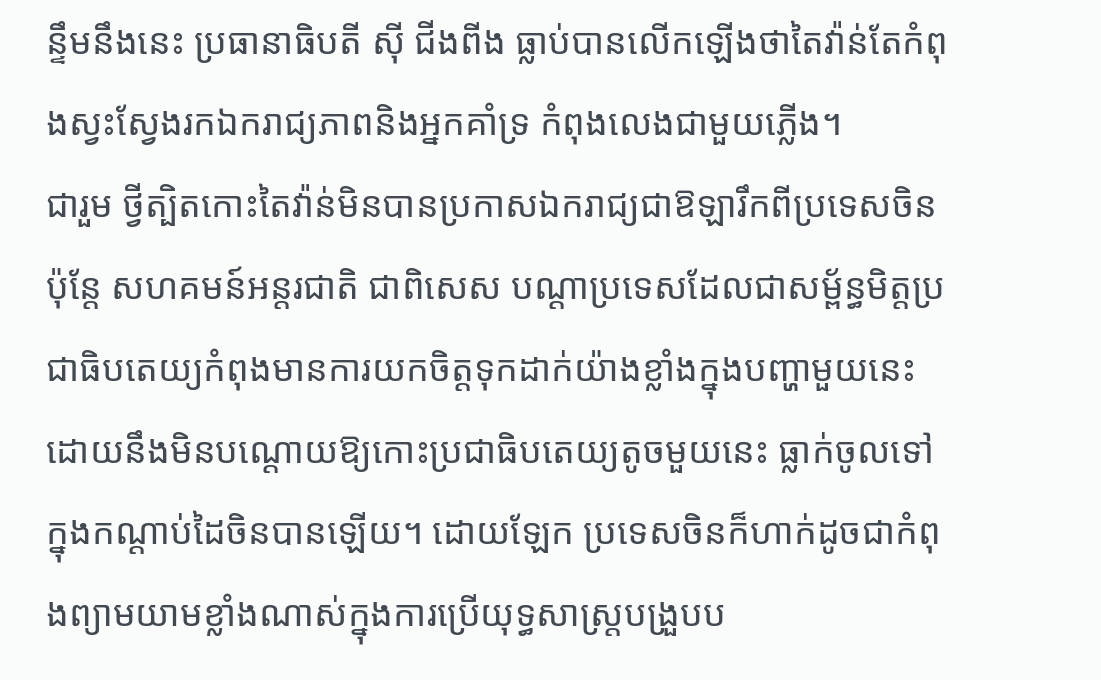ន្ទឹមនឹងនេះ ប្រធានាធិបតី ស៊ី ជីងពីង ធ្លាប់បានលើកឡើងថាតៃវ៉ាន់តែកំពុងស្វះស្វែងរកឯករាជ្យភាពនិងអ្នកគាំទ្រ កំពុងលេងជាមួយភ្លើង។
ជារួម ថ្វីត្បិតកោះតៃវ៉ាន់មិនបានប្រកាសឯករាជ្យជាឱឡារឹកពីប្រទេសចិន ប៉ុន្តែ សហគមន៍អន្តរជាតិ ជាពិសេស បណ្ដាប្រទេសដែលជាសម្ព័ន្ធមិត្តប្រជាធិបតេយ្យកំពុងមានការយកចិត្តទុកដាក់យ៉ាងខ្លាំងក្នុងបញ្ហាមួយនេះ ដោយនឹងមិនបណ្ដោយឱ្យកោះប្រជាធិបតេយ្យតូចមួយនេះ ធ្លាក់ចូលទៅក្នុងកណ្ដាប់ដៃចិនបានឡើយ។ ដោយឡែក ប្រទេសចិនក៏ហាក់ដូចជាកំពុងព្យាមយាមខ្លាំងណាស់ក្នុងការប្រើយុទ្ធសាស្រ្តបង្រួបប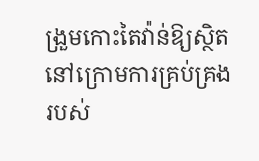ង្រួមកោះតៃវ៉ាន់ឱ្យស្ថិតនៅក្រោមការគ្រប់គ្រងរបស់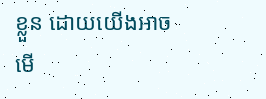ខ្លួន ដោយយើងអាចមើ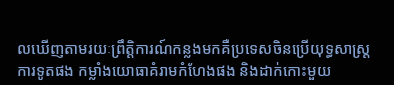លឃើញតាមរយៈព្រឹត្តិការណ៍កន្លងមកគឺប្រទេសចិនប្រើយុទ្ធសាស្រ្តការទូតផង កម្លាំងយោធាគំរាមកំហែងផង និងដាក់កោះមួយ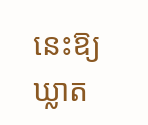នេះឱ្យឃ្លាត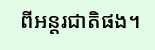ពីអន្តរជាតិផង។